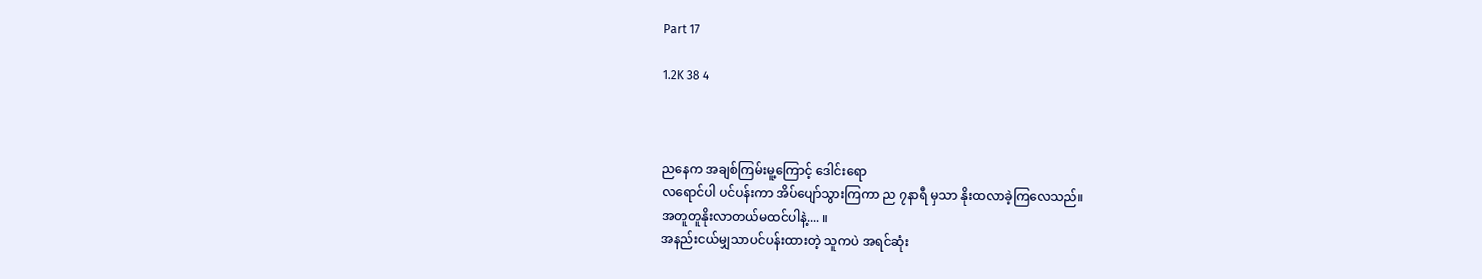Part 17

1.2K 38 4



ညနေက အချစ်ကြမ်းမူ့ကြောင့် ဒေါင်းရော
လရောင်ပါ ပင်ပန်းကာ အိပ်ပျော်သွားကြကာ ည ၇နာရီ မှသာ နိုးထလာခဲ့ကြလေသည်။
အတူတူနိုးလာတယ်မထင်ပါနဲ့.... ။
အနည်းငယ်မျှသာပင်ပန်းထားတဲ့ သူကပဲ အရင်ဆုံး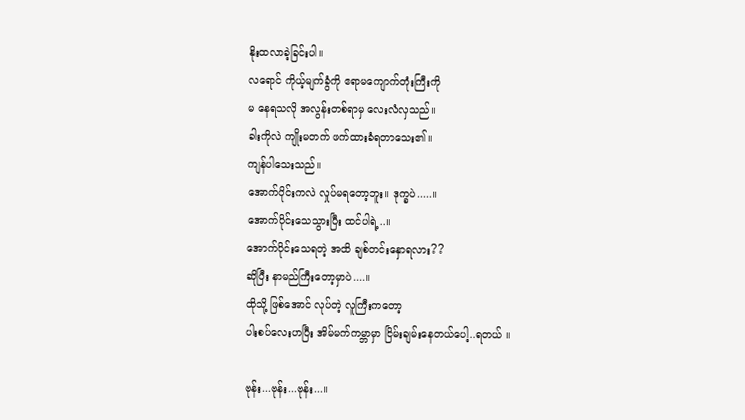နိုးထလာခဲ့ခြင်းပါ။
လရောင် ကိုယ့်မျက်ခွံကို ဧရာမကျောက်တုံးကြီးကို
မ နေရသလို အလွန်းတစ်ရာမှ လေးလံလှသည်။
ခါးကိုလဲ ကျိုးမတက် ဖက်ထားခံရတာသေး၏။
ကျန်ပါသေးသည်။
အောက်ပိုင်းကလဲ လှုပ်မရတော့ဘူး။ ဒုက္ခပဲ.....။
အောက်ပိုင်းသေသွားပြီး ထင်ပါရဲ့..။
အောက်ပိုင်းသေရတဲ့ အထိ ချစ်တင်းနှောရလား??
ဆိုပြီး နာမည်ကြီးတော့မှာပဲ....။
ထိုသို့ ဖြစ်အောင် လုပ်တဲ့ လူကြီးကတော့
ပါးစပ်လေးဟပြီး အိမ်မက်ကမ္ဘာမှာ ငြိမ်းချမ်းနေတယ်ပေါ့..ရတယ် ။

ဗုန်း...ဗုန်း...ဗုန်း...။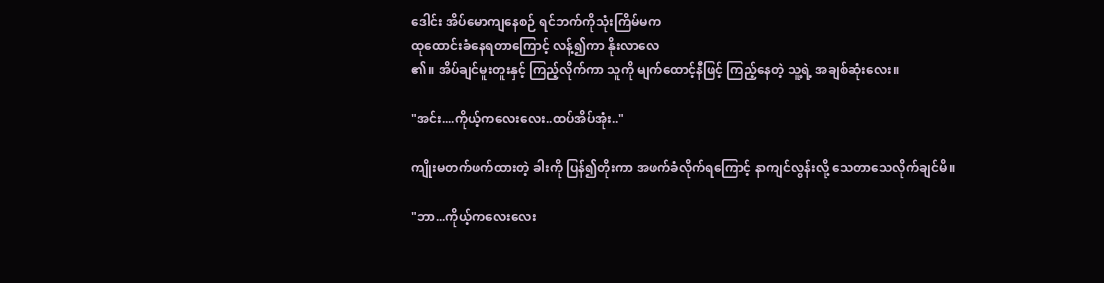ဒေါင်း အိပ်မောကျနေစဉ် ရင်ဘက်ကိုသုံးကြိမ်မက
ထုထောင်းခံနေရတာကြောင့် လန့်၍ကာ နိုးလာလေ
၏။ အိပ်ချင်မူးတူးနှင့် ကြည့်လိုက်ကာ သူကို မျက်ထောင့်နီဖြင့် ကြည့်နေတဲ့ သူ့ရဲ့ အချစ်ဆုံးလေး။

"အင်း....ကိုယ့်ကလေးလေး..ထပ်အိပ်အုံး.."

ကျိုးမတက်ဖက်ထားတဲ့ ခါးကို ပြန်၍တိုးကာ အဖက်ခံလိုက်ရကြောင့် နာကျင်လွန်းလို့ သေတာသေလိုက်ချင်မိ။

"ဘာ...ကိုယ့်ကလေးလေး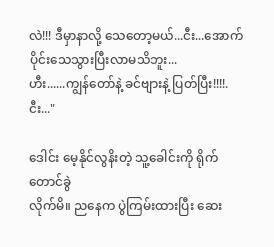လဲ!!! ဒီမှာနာလို့ သေတော့မယ်...ငီး...အောက်ပိုင်းသေသွားပြီးလာမသိဘူး...
ဟီး......ကျွန်တော်နဲ့ ခင်ဗျားနဲ့ ပြတ်ပြီး!!!!.ငီး..."

ဒေါင်း မေ့နိုင်လွနိးတဲ့ သူ့ခေါင်းကို ရိုက်တောင်ခွဲ
လိုက်မိ။ ညနေက ပွဲကြမ်းထားပြီး ဆေး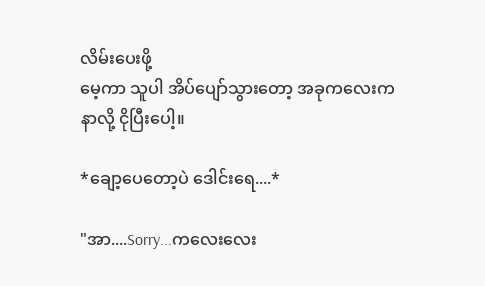လိမ်းပေးဖို့
မေ့ကာ သူပါ အိပ်ပျော်သွားတော့ အခုကလေးက
နာလို့ ငိုပြီးပေါ့။

*ချော့ပေတော့ပဲ ဒေါင်းရေ....*

"အာ....Sorry...ကလေးလေး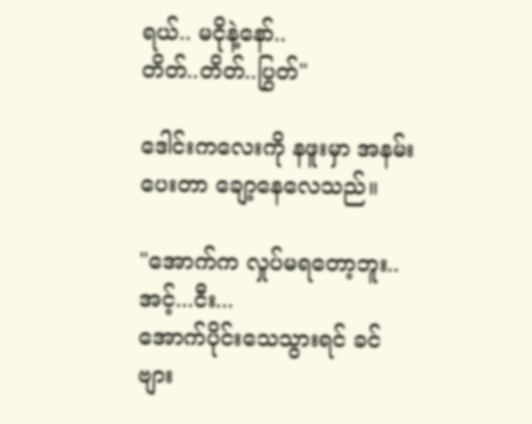ရယ်.. မငိုနဲ့နော်..
တိတ်..တိတ်..ပြွတ်"

ဒေါင်းကလေးကို နဖူးမှာ အနမ်းပေးတာ ချော့နေလေသည်။

"အောက်က လှုပ်မရတော့ဘူး..အင့်...ငီး...
အောက်ပိုင်းသေသွားရင် ခင်ဗျား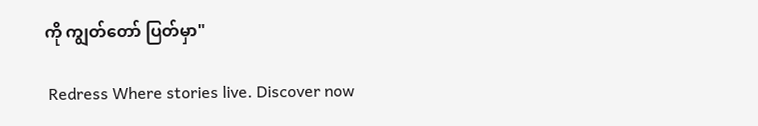ကို ကျွတ်တော် ပြတ်မှာ"

 Redress Where stories live. Discover now